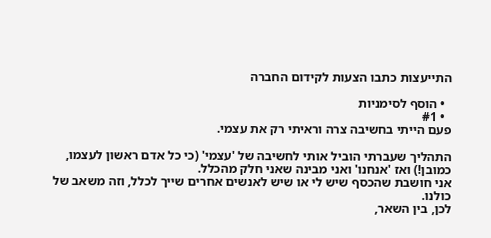התייעצות כתבו הצעות לקידום החברה

  • הוסף לסימניות
  • #1
פעם הייתי בחשיבה צרה וראיתי רק את עצמי.

התהליך שעברתי הוביל אותי לחשיבה של 'עצמי' (כי כל אדם ראשון לעצמו, כמובן!) ואז 'אנחנו' ואני מבינה שאני חלק מהכלל.
אני חושבת שהכסף שיש לי או שיש לאנשים אחרים שייך לכלל, וזה משאב של כולנו.
לכן, בין השאר,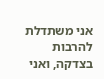אני משתדלת להרבות בצדקה, ואני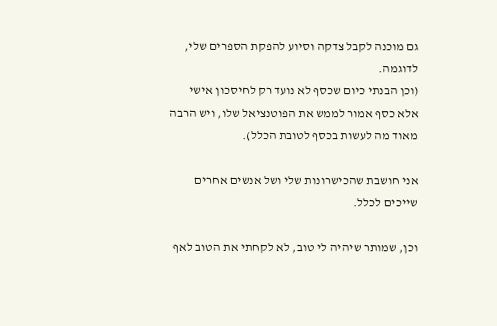גם מוכנה לקבל צדקה וסיוע להפקת הספרים שלי, לדוגמה.
(וכן הבנתי כיום שכסף לא נועד רק לחיסכון אישי אלא כסף אמור לממש את הפוטנציאל שלו, ויש הרבה מאוד מה לעשות בכסף לטובת הכלל).

אני חושבת שהכישרונות שלי ושל אנשים אחרים שייכים לכלל.

וכן, שמותר שיהיה לי טוב, לא לקחתי את הטוב לאף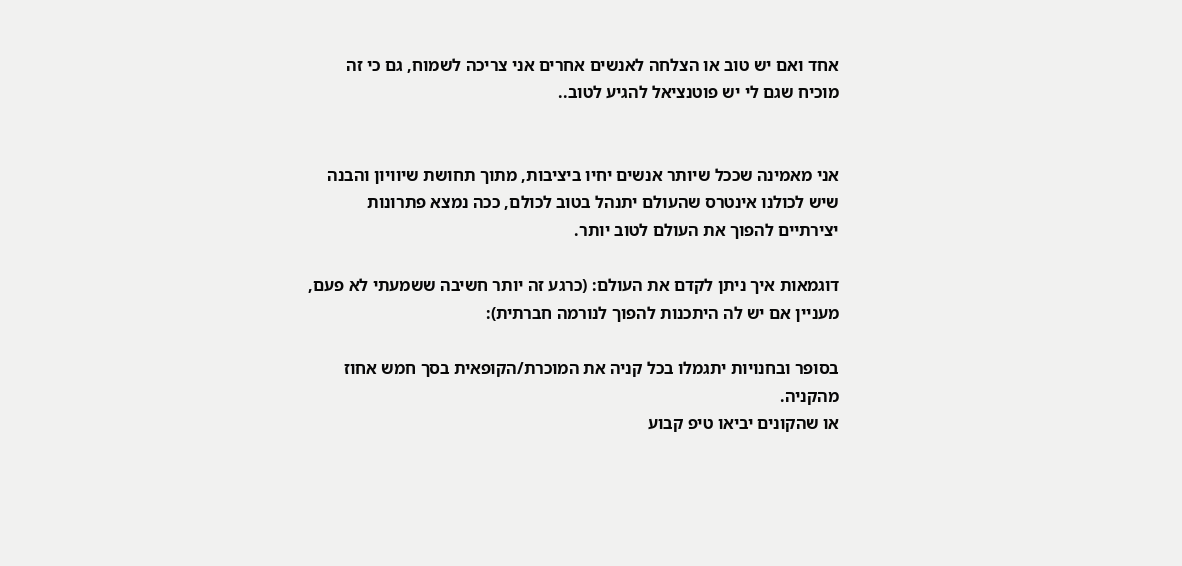אחד ואם יש טוב או הצלחה לאנשים אחרים אני צריכה לשמוח, גם כי זה מוכיח שגם לי יש פוטנציאל להגיע לטוב..


אני מאמינה שככל שיותר אנשים יחיו ביציבות, מתוך תחושת שיוויון והבנה שיש לכולנו אינטרס שהעולם יתנהל בטוב לכולם, ככה נמצא פתרונות יצירתיים להפוך את העולם לטוב יותר.

דוגמאות איך ניתן לקדם את העולם: (כרגע זה יותר חשיבה ששמעתי לא פעם, מעניין אם יש לה היתכנות להפוך לנורמה חברתית):

בסופר ובחנויות יתגמלו בכל קניה את המוכרת/הקופאית בסך חמש אחוז מהקניה.
או שהקונים יביאו טיפ קבוע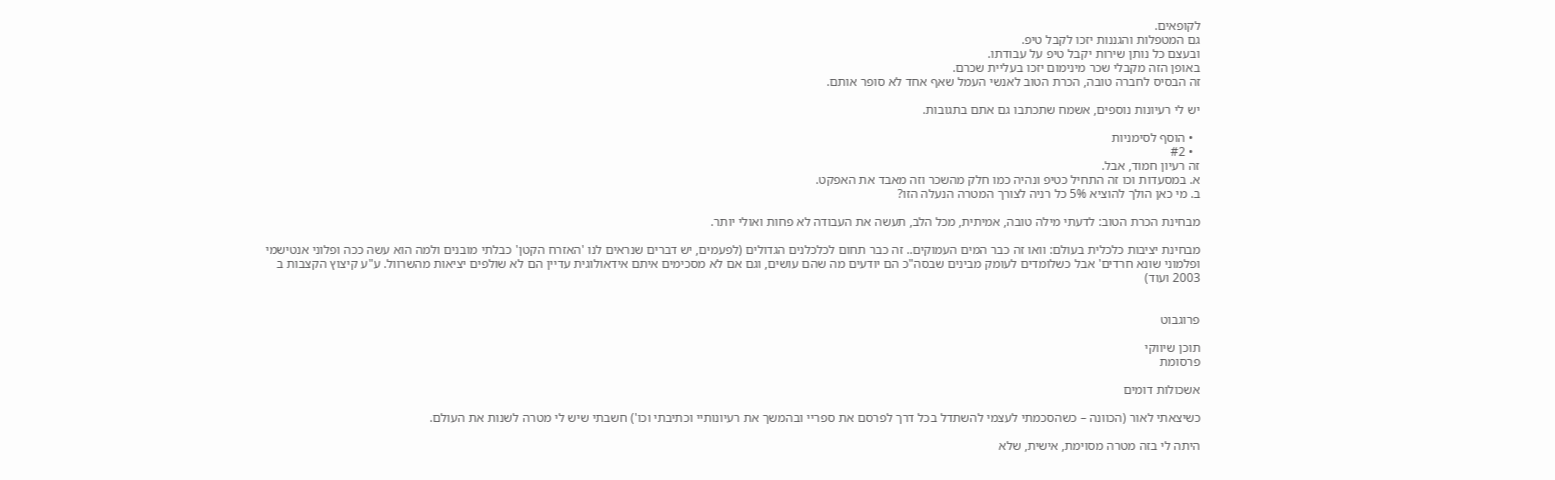לקופאים.
גם המטפלות והגננות יזכו לקבל טיפ.
ובעצם כל נותן שירות יקבל טיפ על עבודתו.
באופן הזה מקבלי שכר מינימום יזכו בעליית שכרם.
זה הבסיס לחברה טובה, הכרת הטוב לאנשי העמל שאף אחד לא סופר אותם.

יש לי רעיונות נוספים, אשמח שתכתבו גם אתם בתגובות.

  • הוסף לסימניות
  • #2
זה רעיון חמוד, אבל.
א. במסעדות וכו זה התחיל כטיפ ונהיה כמו חלק מהשכר וזה מאבד את האפקט.
ב. מי כאן הולך להוציא 5% כל רניה לצורך המטרה הנעלה הזו?

מבחינת הכרת הטוב: לדעתי מילה טובה, אמיתית, מכל הלב, תעשה את העבודה לא פחות ואולי יותר.

מבחינת יציבות כלכלית בעולם: וואו זה כבר המים העמוקים.. זה כבר תחום לכלכלנים הגדולים (לפעמים, יש דברים שנראים לנו 'האזרח הקטן' כבלתי מובנים ולמה הוא עשה ככה ופלוני אנטישמי ופלמוני שונא חרדים' אבל כשלומדים לעומק מבינים שבסה"כ הם יודעים מה שהם עושים, וגם אם לא מסכימים איתם אידאולוגית עדיין הם לא שולפים יציאות מהשרוול. ע"ע קיצוץ הקצבות ב 2003 ועוד)


פרוגבוט

תוכן שיווקי
פרסומת

אשכולות דומים

כשיצאתי לאור (הכוונה – כשהסכמתי לעצמי להשתדל בכל דרך לפרסם את ספריי ובהמשך את רעיונותיי וכתיבתי וכו') חשבתי שיש לי מטרה לשנות את העולם.

היתה לי בזה מטרה מסוימת, אישית, שלא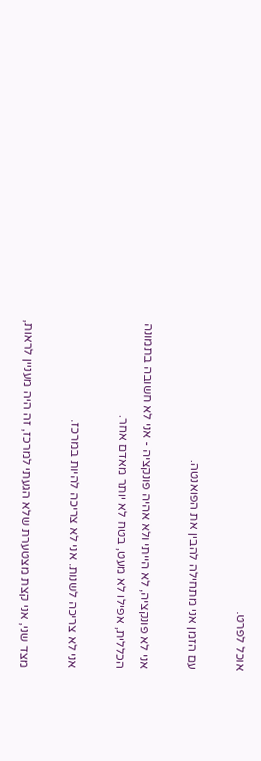אוכל לפרט.

עם הזמן אני מתחילה להבין את הפואנטה.

אני לא פונקציה, לא הייתי ולא אהיה פונקציה - אני לא חשובה בתמונה הכללית, אפילו לא מעט, בטח לא יותר מאדם אחר.

אני לא צריכה לשנות. אני לא צריכה להיות במרכז.

מצד שני, אני קצת מצטערת שלא הגעתי למרכז, זה היה מעניין לראות,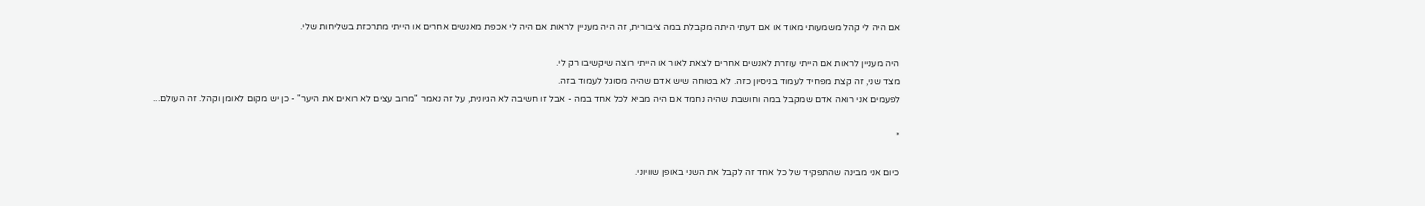אם היה לי קהל משמעותי מאוד או אם דעתי היתה מקבלת במה ציבורית, זה היה מעניין לראות אם היה לי אכפת מאנשים אחרים או הייתי מתרכזת בשליחות שלי.

היה מעניין לראות אם הייתי עוזרת לאנשים אחרים לצאת לאור או הייתי רוצה שיקשיבו רק לי.
מצד שני, זה קצת מפחיד לעמוד בניסיון כזה. לא בטוחה שיש אדם שהיה מסוגל לעמוד בזה.
לפעמים אני רואה אדם שמקבל במה וחושבת שהיה נחמד אם היה מביא לכל אחד במה - אבל זו חשיבה לא הגיונית, על זה נאמר "מרוב עצים לא רואים את היער" - כן יש מקום לאומן וקהל. זה העולם...

*

כיום אני מבינה שהתפקיד של כל אחד זה לקבל את השני באופן שוויוני.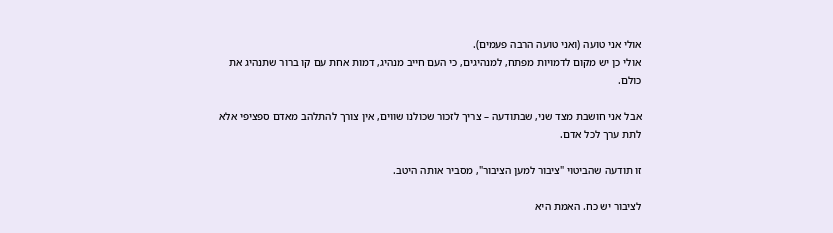אולי אני טועה (ואני טועה הרבה פעמים).
אולי כן יש מקום לדמויות מפתח, למנהיגים, כי העם חייב מנהיג, דמות אחת עם קו ברור שתנהיג את כולם.

אבל אני חושבת מצד שני, שבתודעה – צריך לזכור שכולנו שווים, אין צורך להתלהב מאדם ספציפי אלא לתת ערך לכל אדם.

זו תודעה שהביטוי "ציבור למען הציבור", מסביר אותה היטב.

לציבור יש כח. האמת היא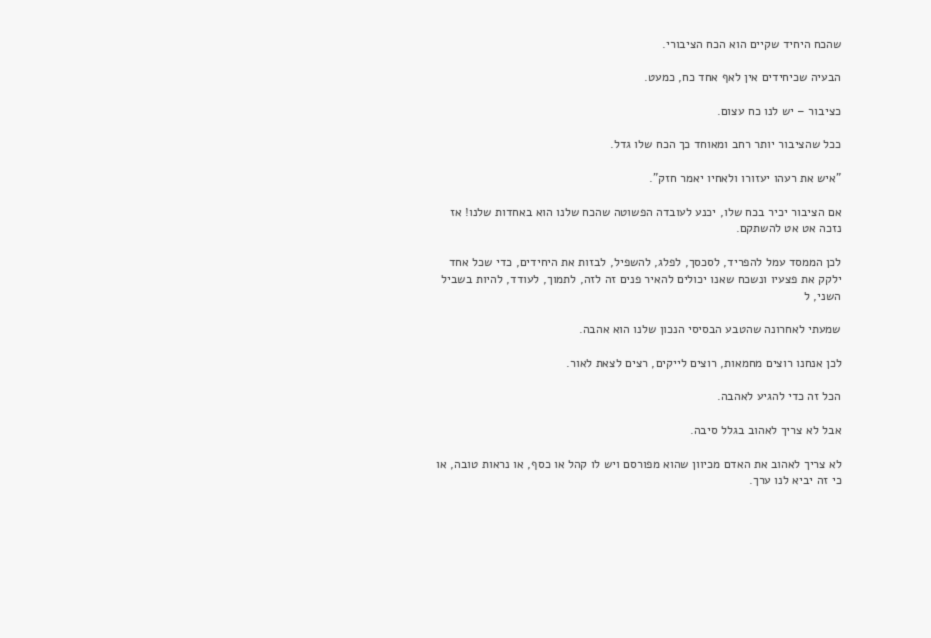שהכח היחיד שקיים הוא הכח הציבורי.

הבעיה שכיחידים אין לאף אחד כח, כמעט.

כציבור – יש לנו כח עצום.

ככל שהציבור יותר רחב ומאוחד כך הכח שלו גדל.

"איש את רעהו יעזורו ולאחיו יאמר חזק".

אם הציבור יכיר בכח שלו, יכנע לעובדה הפשוטה שהכח שלנו הוא באחדות שלנו! אז נזכה אט אט להשתקם.

לכן הממסד עמל להפריד, לסכסך, לפלג, להשפיל, לבזות את היחידים, כדי שכל אחד ילקק את פצעיו ונשכח שאנו יכולים להאיר פנים זה לזה, לתמוך, לעודד, להיות בשביל השני, ל

שמעתי לאחרונה שהטבע הבסיסי הנכון שלנו הוא אהבה.

לכן אנחנו רוצים מחמאות, רוצים לייקים, רצים לצאת לאור.

הכל זה כדי להגיע לאהבה.

אבל לא צריך לאהוב בגלל סיבה.

לא צריך לאהוב את האדם מכיוון שהוא מפורסם ויש לו קהל או כסף, או נראות טובה, או כי זה יביא לנו ערך.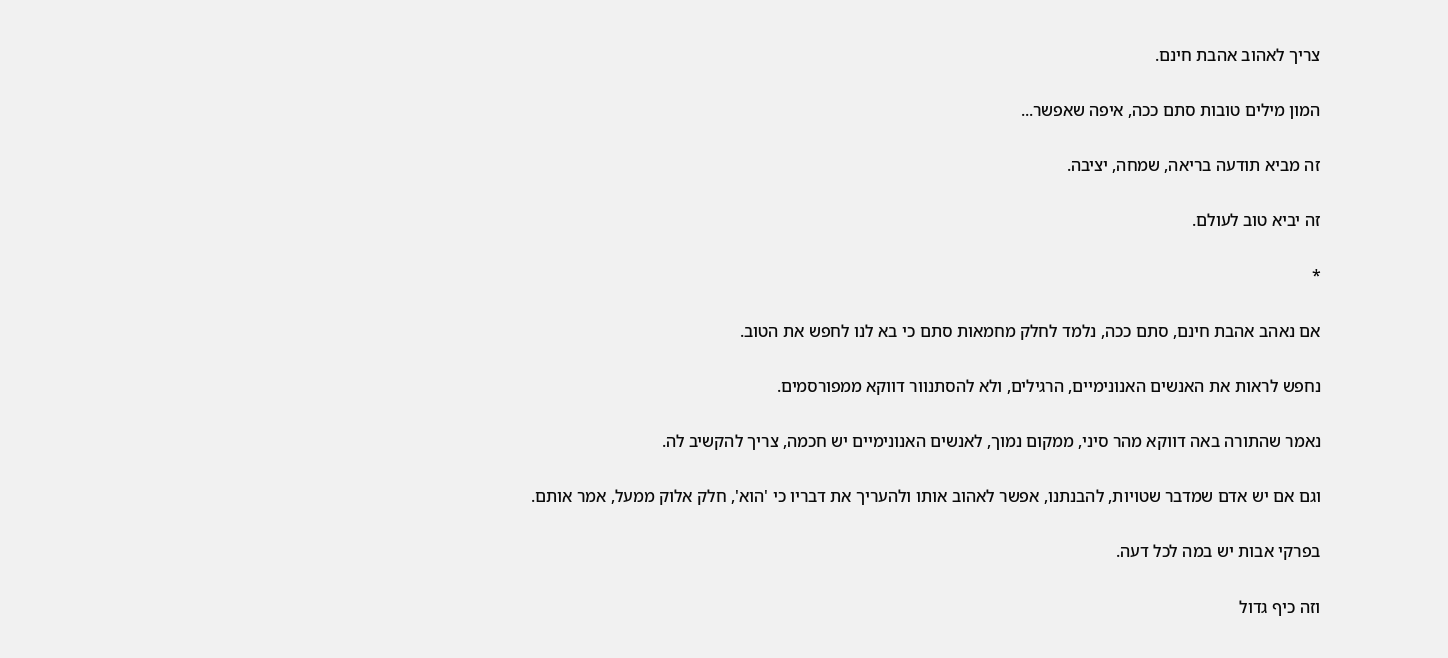צריך לאהוב אהבת חינם.

המון מילים טובות סתם ככה, איפה שאפשר...

זה מביא תודעה בריאה, שמחה, יציבה.

זה יביא טוב לעולם.

*

אם נאהב אהבת חינם, סתם ככה, נלמד לחלק מחמאות סתם כי בא לנו לחפש את הטוב.

נחפש לראות את האנשים האנונימיים, הרגילים, ולא להסתנוור דווקא ממפורסמים.

נאמר שהתורה באה דווקא מהר סיני, ממקום נמוך, לאנשים האנונימיים יש חכמה, צריך להקשיב לה.

וגם אם יש אדם שמדבר שטויות, להבנתנו, אפשר לאהוב אותו ולהעריך את דבריו כי 'הוא', חלק אלוק ממעל, אמר אותם.

בפרקי אבות יש במה לכל דעה.

וזה כיף גדול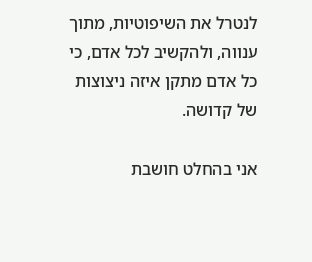לנטרל את השיפוטיות, מתוך ענווה, ולהקשיב לכל אדם, כי כל אדם מתקן איזה ניצוצות של קדושה.

אני בהחלט חושבת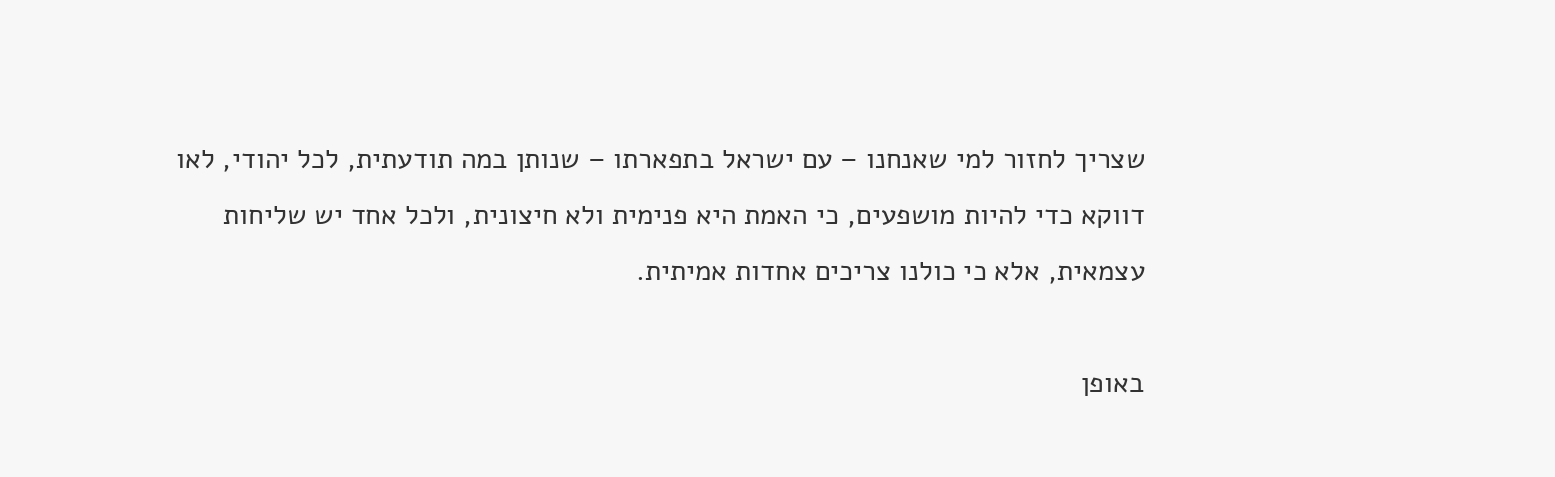שצריך לחזור למי שאנחנו – עם ישראל בתפארתו – שנותן במה תודעתית, לכל יהודי, לאו דווקא כדי להיות מושפעים, כי האמת היא פנימית ולא חיצונית, ולכל אחד יש שליחות עצמאית, אלא כי כולנו צריכים אחדות אמיתית.

באופן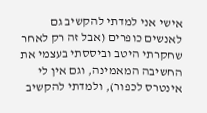אישי אני למדתי להקשיב גם לאנשים כופרים (אבל זה רק לאחר שחקרתי היטב וביססתי בעצמי את החשיבה המאמינה, וגם אין לי אינטרס לכפור), ולמדתי להקשיב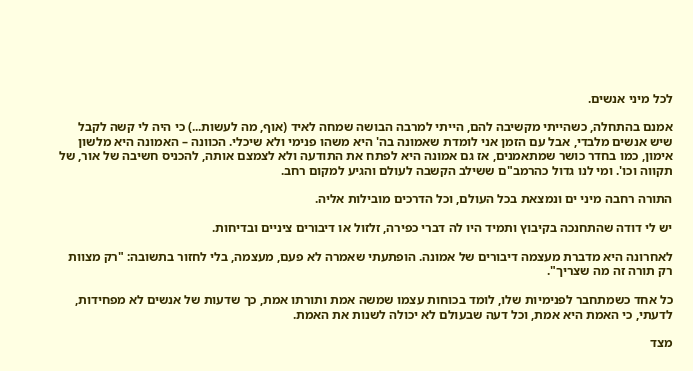לכל מיני אנשים.

אמנם בהתחלה, כשהייתי מקשיבה להם, הייתי למרבה הבושה שמחה לאיד (אוף, מה לעשות...) כי היה לי קשה לקבל שיש אנשים מלבדי, אבל עם הזמן אני לומדת שאמונה בה' היא משהו פנימי ולא שיכלי. הכוונה – האמונה היא מלשון אימון, כמו בחדר כושר שמתאמנים, אז גם אמונה היא לפתח את התודעה ולא לצמצם אותה, להכניס חשיבה של אור, של תקווה וכו'. ומי לנו גדול כהרמב"ם ששילב הקשבה לעולם והגיע למקום רחב.

התורה רחבה מיני ים ונמצאת בכל העולם, וכל הדרכים מובילות אליה.

יש לי דודה שהתחנכה בקיבוץ ותמיד היו לה דברי כפירה, זלזול או דיבורים ציניים ובדיחות.

לאחרונה היא מדברת מעצמה דיבורים של אמונה. הופתעתי שאמרה לא פעם, מעצמה, בלי לחזור בתשובה: "רק מצוות רק תורה זה מה שצריך".

כל אחד כשמתחבר לפנימיות שלו, לומד בכוחות עצמו שמשה אמת ותורתו אמת, כך שדעות של אנשים לא מפחידות, לדעתי, כי האמת היא אמת, וכל דעה שבעולם לא יכולה לשנות את האמת.

מצד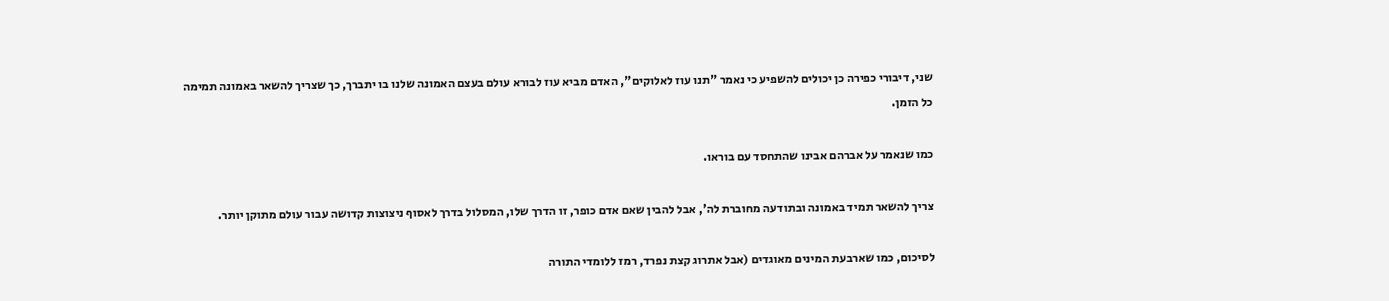שני, דיבורי כפירה כן יכולים להשפיע כי נאמר "תנו עוז לאלוקים", האדם מביא עוז לבורא עולם בעצם האמונה שלנו בו יתברך, כך שצריך להשאר באמונה תמימה כל הזמן.

כמו שנאמר על אברהם אבינו שהתחסד עם בוראו.

צריך להשאר תמיד באמונה ובתודעה מחוברת לה', אבל להבין שאם אדם כופר, זו הדרך שלו, המסלול בדרך לאסוף ניצוצות קדושה עבור עולם מתוקן יותר.

לסיכום, כמו שארבעת המינים מאוגדים (אבל אתרוג קצת נפרד, רמז ללומדי התורה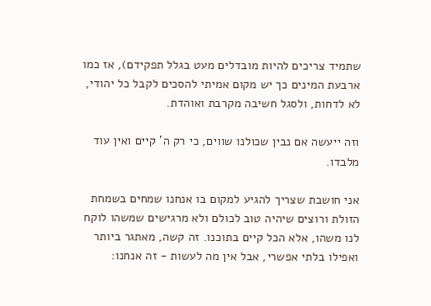שתמיד צריכים להיות מובדלים מעט בגלל תפקידם), אז כמו ארבעת המינים כך יש מקום אמיתי להסכים לקבל כל יהודי, לא לדחות, ולסגל חשיבה מקרבת ואוהדת.

וזה ייעשה אם נבין שכולנו שווים, כי רק ה' קיים ואין עוד מלבדו.

אני חושבת שצריך להגיע למקום בו אנחנו שמחים בשמחת הזולת ורוצים שיהיה טוב לכולם ולא מרגישים שמשהו לוקח לנו משהו, אלא הכל קיים בתוכנו. זה קשה, מאתגר ביותר ואפילו בלתי אפשרי, אבל אין מה לעשות - זה אנחנו: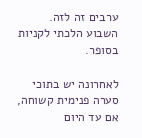ערבים זה לזה.
השבוע הלכתי לקניות בסופר.

לאחרונה יש בתוכי סערה פנימית קשוחה, אם עד היום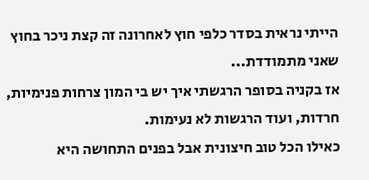הייתי נראית בסדר כלפי חוץ לאחרונה זה קצת ניכר בחוץ שאני מתמודדת...
אז בקניה בסופר הרגשתי איך יש בי המון צרחות פנימיות, חרדות, ועוד הרגשות לא נעימות.
כאילו הכל טוב חיצונית אבל בפנים התחושה היא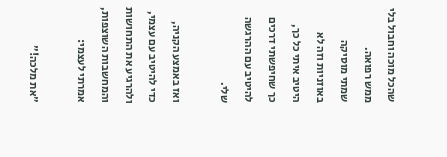שהכל מוכה וחבול בלי ממש רפואה.
שמתי מוסיקה באוזניות וזה לא היטיב איתי כל כך,
כך שחיפשתי דרכים להיטיב עם ההרגשה שלי.

ואז באמצע הקניה, כדי להיטיב עם עצמי, ולהרגיע את התחושות והמחשבות השוצפות, אמרתי לעצמי:

"את מלכה!"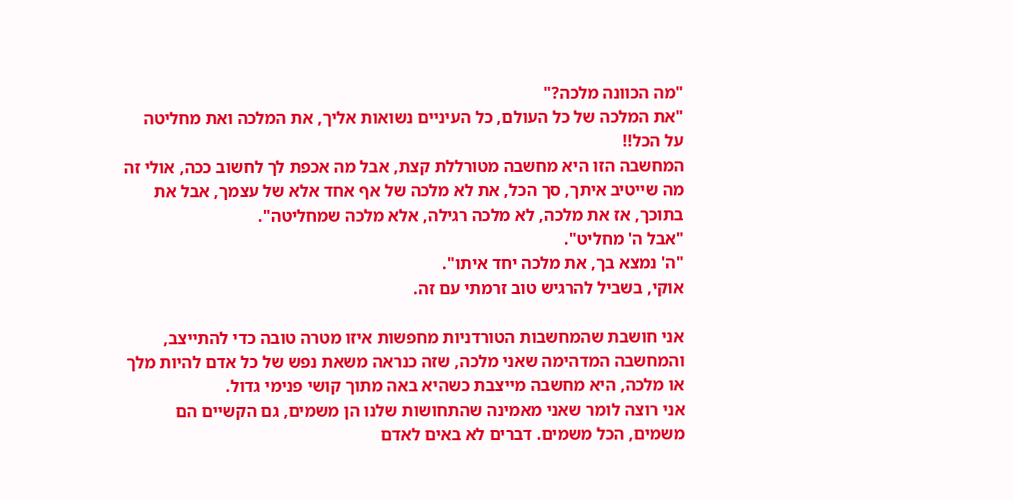"מה הכוונה מלכה?"
"את המלכה של כל העולם, כל העיניים נשואות אליך, את המלכה ואת מחליטה על הכל!!
המחשבה הזו היא מחשבה מטורללת קצת, אבל מה אכפת לך לחשוב ככה, אולי זה מה שייטיב איתך, סך הכל, את לא מלכה של אף אחד אלא של עצמך, אבל את בתוכך, אז את מלכה, לא מלכה רגילה, אלא מלכה שמחליטה".
"אבל ה' מחליט".
"ה' נמצא בך, את מלכה יחד איתו".
אוקי, בשביל להרגיש טוב זרמתי עם זה.

אני חושבת שהמחשבות הטורדניות מחפשות איזו מטרה טובה כדי להתייצב, והמחשבה המדהימה שאני מלכה, שזה כנראה משאת נפש של כל אדם להיות מלך או מלכה, היא מחשבה מייצבת כשהיא באה מתוך קושי פנימי גדול.
אני רוצה לומר שאני מאמינה שהתחושות שלנו הן משמים, גם הקשיים הם משמים, הכל משמים. דברים לא באים לאדם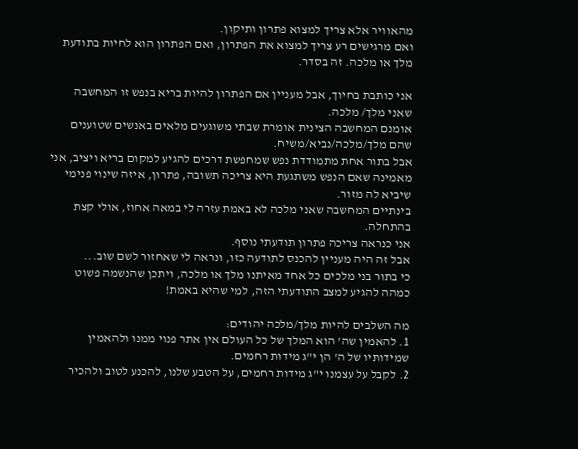מהאוויר אלא צריך למצוא פתרון ותיקון.
ואם מרגישים רע צריך למצוא את הפתרון, ואם הפתרון הוא לחיות בתודעת מלך או מלכה. זה בסדר.

אני כותבת בחיוך, אבל מעניין אם הפתרון להיות בריא בנפש זו המחשבה שאני מלך/ מלכה.
אומנם המחשבה הצינית אומרת שבתי משוגעים מלאים באנשים שטוענים שהם מלך/מלכה/נביא/משיח.
אבל בתור אחת מתמודדת נפש שמחפשת דרכים להגיע למקום בריא ויציב, אני מאמינה שאם הנפש משתגעת היא צריכה תשובה, פתרון, איזה שינוי פנימי שיביא לה מזור.
בינתיים המחשבה שאני מלכה לא באמת עזרה לי במאה אחוז, אולי קצת בהתחלה.
אני כנראה צריכה פתרון תודעתי נוסף.
אבל זה היה מעניין להכנס לתודעה כזו, ונראה לי שאחזור לשם שוב...
כי בתור בני מלכים כל אחד מאיתנו מלך או מלכה, ויתכן שהנשמה פשוט כמהה להגיע למצב התודעתי הזה, למי שהיא באמת!

מה השלבים להיות מלך/מלכה יהודים:
1. להאמין שה' הוא המלך של כל העולם אין אתר פנוי ממנו ולהאמין שמידותיו של ה' הן י"ג מידות רחמים.
2. לקבל על עצמנו י"ג מידות רחמים, על הטבע שלנו, להכנע לטוב ולהכיר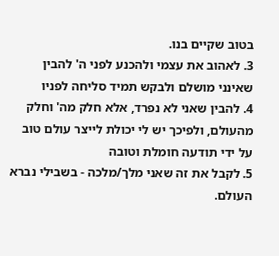בטוב שקיים בנו.
3. לאהוב את עצמי ולהכנע לפני ה' להבין שאינני מושלם ולבקש תמיד סליחה לפניו
4. להבין שאני לא נפרד, אלא חלק מה' וחלק מהעולם, ולפיכך יש לי יכולת לייצר עולם טוב על ידי תודעה חומלת וטובה
5. לקבל את זה שאני מלך/מלכה - בשבילי נברא העולם.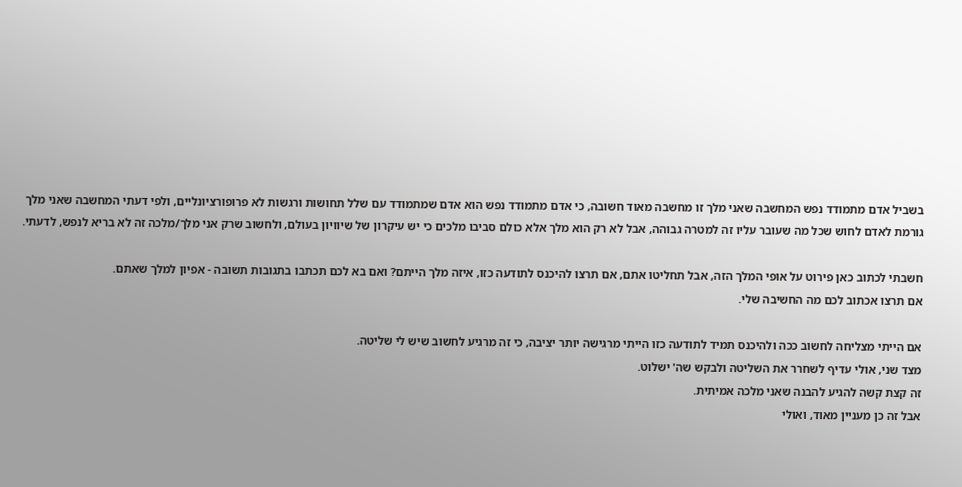בשביל אדם מתמודד נפש המחשבה שאני מלך זו מחשבה מאוד חשובה, כי אדם מתמודד נפש הוא אדם שמתמודד עם שלל תחושות ורגשות לא פרופורציונליים, ולפי דעתי המחשבה שאני מלך גורמת לאדם לחוש שכל מה שעובר עליו זה למטרה גבוהה, אבל לא רק הוא מלך אלא כולם סביבו מלכים כי יש עיקרון של שיוויון בעולם, ולחשוב שרק אני מלך/מלכה זה לא בריא לנפש, לדעתי.

חשבתי לכתוב כאן פירוט על אופי המלך הזה, אבל תחליטו אתם, אם תרצו להיכנס לתודעה כזו, איזה מלך הייתם? ואם בא לכם תכתבו בתגובות תשובה - אפיון למלך שאתם.
אם תרצו אכתוב לכם מה החשיבה שלי.

אם הייתי מצליחה לחשוב ככה ולהיכנס תמיד לתודעה כזו הייתי מרגישה יותר יציבה, כי זה מרגיע לחשוב שיש לי שליטה.
מצד שני, אולי עדיף לשחרר את השליטה ולבקש שה' ישלוט.
זה קצת קשה להגיע להבנה שאני מלכה אמיתית.
אבל זה כן מעניין מאוד, ואולי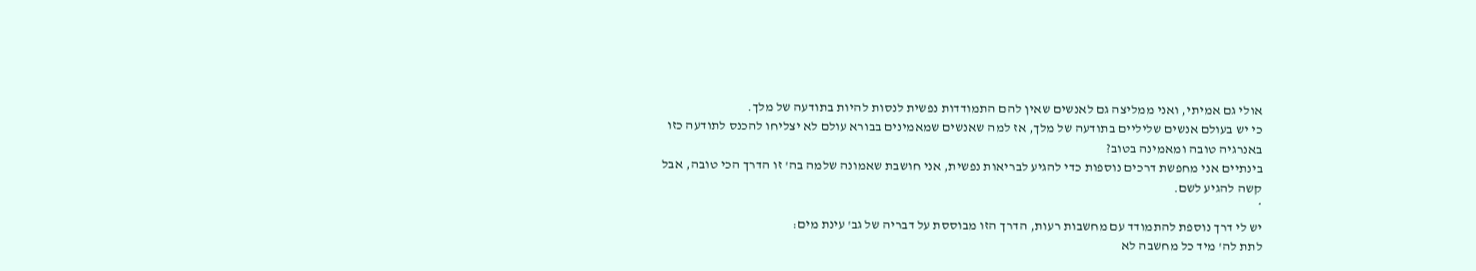אולי גם אמיתי, ואני ממליצה גם לאנשים שאין להם התמודדות נפשית לנסות להיות בתודעה של מלך.
כי יש בעולם אנשים שליליים בתודעה של מלך, אז למה שאנשים שמאמינים בבורא עולם לא יצליחו להכנס לתודעה כזו באנרגיה טובה ומאמינה בטוב?
בינתיים אני מחפשת דרכים נוספות כדי להגיע לבריאות נפשית, אני חושבת שאמונה שלמה בה' זו הדרך הכי טובה, אבל קשה להגיע לשם.
*
יש לי דרך נוספת להתמודד עם מחשבות רעות, הדרך הזו מבוססת על דבריה של גב' עינת מים:
לתת לה' מיד כל מחשבה לא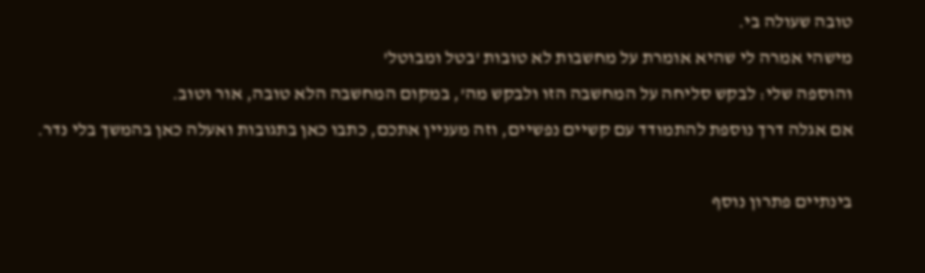טובה שעולה בי.
מישהי אמרה לי שהיא אומרת על מחשבות לא טובות 'בטל ומבוטל'
והוספה שלי: לבקש סליחה על המחשבה הזו ולבקש מה', במקום המחשבה הלא טובה, אור וטוב.
אם אגלה דרך נוספת להתמודד עם קשיים נפשיים, וזה מעניין אתכם, כתבו כאן בתגובות ואעלה כאן בהמשך בלי נדר.

בינתיים פתרון נוסף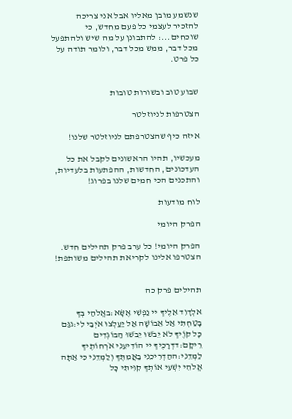שנשמע מובן מאליו אבל אני צריכה להזכיר לעצמי כל פעם מחדש, כי שוכחים...: להתבונן על מה שיש ולהתפעל מכל דבר, ממש מכל דבר, ולומר תודה על כל פרט.


שבוע טוב ובשורות טובות

הצטרפות לניוזלטר

איזה כיף שהצטרפתם לניוזלטר שלנו!

מעכשיו, תהיו הראשונים לקבל את כל העדכונים, החדשות, ההפתעות בלעדיות, והתכנים הכי חמים שלנו בפרוג!

לוח מודעות

הפרק היומי

הפרק היומי! כל ערב פרק תהילים חדש. הצטרפו אלינו לקריאת תהילים משותפת!


תהילים פרק כה

אלְדָוִד אֵלֶיךָ יי נַפְשִׁי אֶשָּׂא:באֱלֹהַי בְּךָ בָטַחְתִּי אַל אֵבוֹשָׁה אַל יַעַלְצוּ אֹיְבַי לִי:גגַּם כָּל קוֶֹיךָ לֹא יֵבֹשׁוּ יֵבֹשׁוּ הַבּוֹגְדִים רֵיקָם:דדְּרָכֶיךָ יי הוֹדִיעֵנִי אֹרְחוֹתֶיךָ לַמְּדֵנִי:ההַדְרִיכֵנִי בַאֲמִתֶּךָ וְלַמְּדֵנִי כִּי אַתָּה אֱלֹהֵי יִשְׁעִי אוֹתְךָ קִוִּיתִי כָּל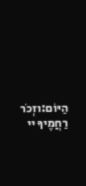הַיּוֹם:וזְכֹר רַחֲמֶיךָ יי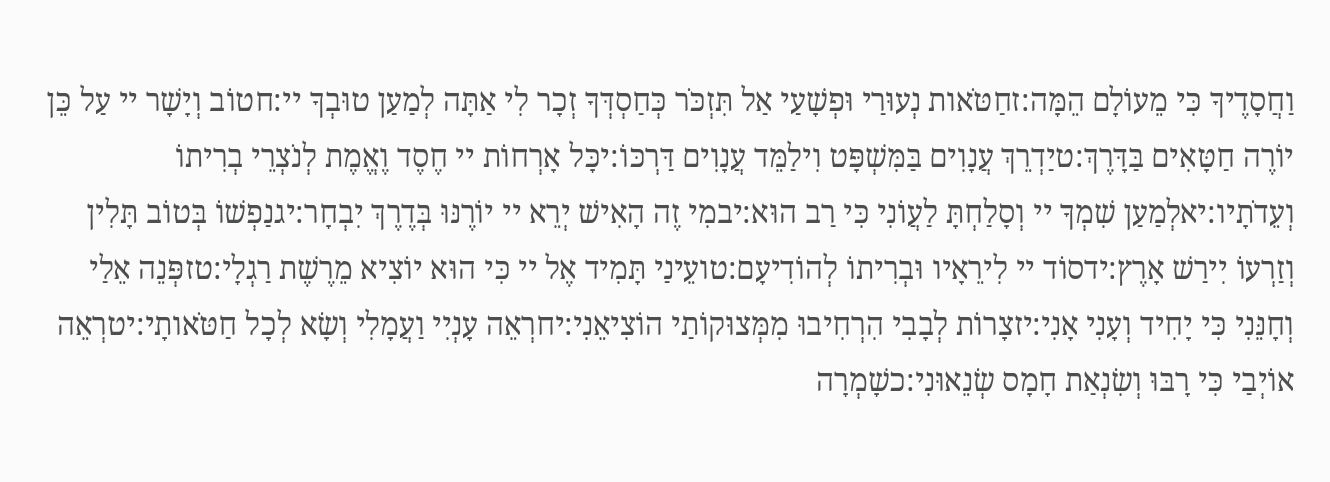וַחֲסָדֶיךָ כִּי מֵעוֹלָם הֵמָּה:זחַטֹּאות נְעוּרַי וּפְשָׁעַי אַל תִּזְכֹּר כְּחַסְדְּךָ זְכָר לִי אַתָּה לְמַעַן טוּבְךָ יי:חטוֹב וְיָשָׁר יי עַל כֵּן יוֹרֶה חַטָּאִים בַּדָּרֶךְ:טיַדְרֵךְ עֲנָוִים בַּמִּשְׁפָּט וִילַמֵּד עֲנָוִים דַּרְכּוֹ:יכָּל אָרְחוֹת יי חֶסֶד וֶאֱמֶת לְנֹצְרֵי בְרִיתוֹ וְעֵדֹתָיו:יאלְמַעַן שִׁמְךָ יי וְסָלַחְתָּ לַעֲוֹנִי כִּי רַב הוּא:יבמִי זֶה הָאִישׁ יְרֵא יי יוֹרֶנּוּ בְּדֶרֶךְ יִבְחָר:יגנַפְשׁוֹ בְּטוֹב תָּלִין וְזַרְעוֹ יִירַשׁ אָרֶץ:ידסוֹד יי לִירֵאָיו וּבְרִיתוֹ לְהוֹדִיעָם:טועֵינַי תָּמִיד אֶל יי כִּי הוּא יוֹצִיא מֵרֶשֶׁת רַגְלָי:טזפְּנֵה אֵלַי וְחָנֵּנִי כִּי יָחִיד וְעָנִי אָנִי:יזצָרוֹת לְבָבִי הִרְחִיבוּ מִמְּצוּקוֹתַי הוֹצִיאֵנִי:יחרְאֵה עָנְיִי וַעֲמָלִי וְשָׂא לְכָל חַטֹּאותָי:יטרְאֵה אוֹיְבַי כִּי רָבּוּ וְשִׂנְאַת חָמָס שְׂנֵאוּנִי:כשָׁמְרָה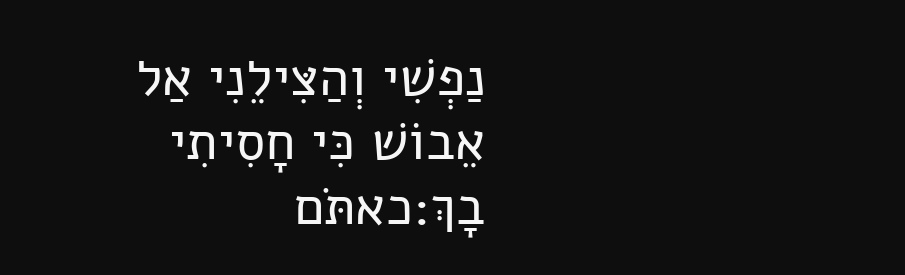נַפְשִׁי וְהַצִּילֵנִי אַל אֵבוֹשׁ כִּי חָסִיתִי בָךְ:כאתֹּם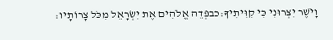וָיֹשֶׁר יִצְּרוּנִי כִּי קִוִּיתִיךָ:כבפְּדֵה אֱלֹהִים אֶת יִשְׂרָאֵל מִכֹּל צָרוֹתָיו: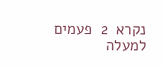נקרא  2  פעמים
למעלה